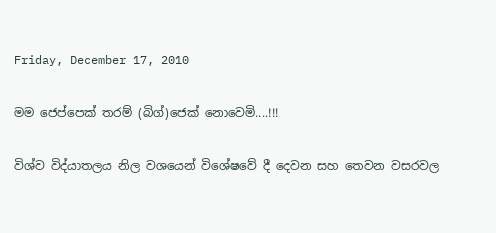Friday, December 17, 2010

මම ජෙප්පෙක් තරම් (බිග්)ජෙක් නොවෙමි....!!!

විශ්ව විද්යාතලය නිල වශයෙන් විශේෂවේ දී දෙවන සහ තෙවන වසරවල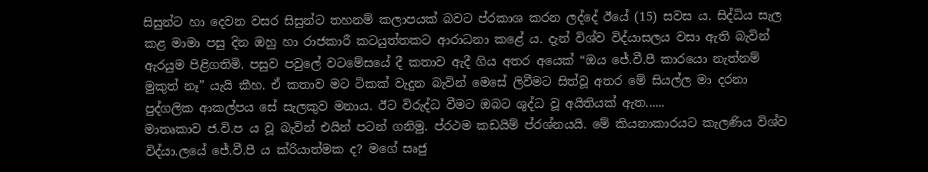සිසුන්ට හා දෙවන වසර සිසුන්ට තහනම් කලාපයක් බවට ප්රකාශ කරන ලද්දේ ඊයේ (15) සවස ය. සිද්ධිය සැල කළ මාමා පසු දින ඔහු හා රාජකාරී කටයුත්තකට ආරාධනා කළේ ය. දැන් විශ්ව විද්යාසලය වසා ඇති බැවින් ඇරයුම පිළිගතිමි. පසුව පවුලේ වටමේසයේ දී කතාව ඇදී ගිය අතර අයෙක් “ඔය ජේ.වී.පී කාරයො නැත්නම් මුකුත් නෑ” යැයි කීහ. ඒ කතාව මට ටිකක් වැදුන බැවින් මෙසේ ලිවීමට සිත්වූ අතර මේ සියල්ල මා දරනා පුද්ගලික ආකල්පය සේ සැලකුව මනාය. ඊට විරුද්ධ වීමට ඔබට ශුද්ධ වූ අයිතියක් ඇත......
මාතෘකාව ජ.වි.ප ය වූ බැවින් එයින් පටන් ගනිමු. ප්රථම කඩයිම් ප්රශ්නයයි. මේ කියනාකාරයට කැලණිය විශ්ව විද්යා.ලයේ ජේ.වී.පී ය ක්රියාත්මක ද? මගේ සෘජු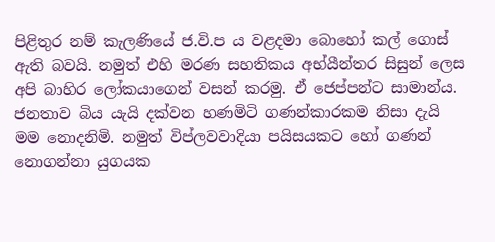පිළිතුර නම් කැලණියේ ජ.වි.ප ය වළදමා බොහෝ කල් ගොස් ඇති බවයි. නමුත් එහි මරණ සහතිකය අභ්යීන්තර සිසුන් ලෙස අපි බාහිර ලෝකයාගෙන් වසන් කරමු. ඒ ජෙප්පන්ට සාමාන්ය. ජනතාව බිය යැයි දක්වන හණමිටි ගණන්කාරකම නිසා දැයි මම නොදනිමි. නමුත් විප්ලවවාදියා පයිසයකට ‍හෝ ගණන් නොගන්නා යුගයක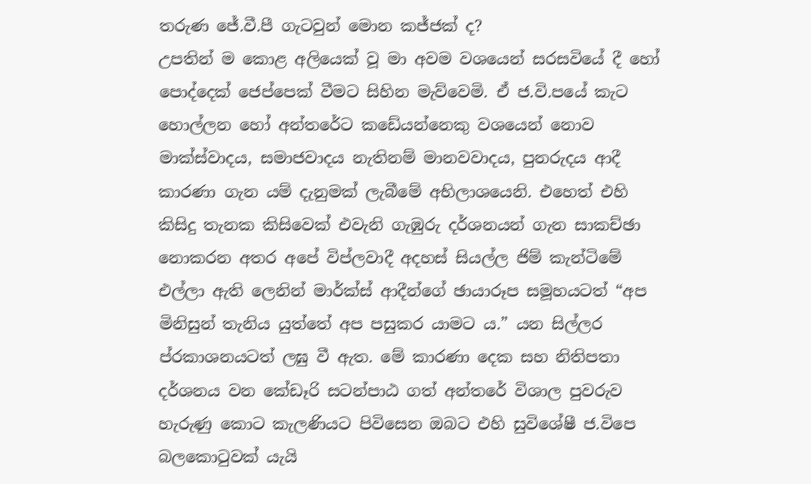තරුණ ජේ.වී.පී ගැටවුන් මොන කජ්ජක් ද?
උපතින් ම කොළ අලියෙක් වූ මා අවම වශයෙන් සරසවියේ දී හෝ පොද්දෙක් ජෙප්පෙක් වීමට සිහින මැව්වෙමි. ඒ ජ.වි.පයේ කැට හොල්ලන හෝ අන්තරේට කඩේයන්නෙකු වශයෙන් නොව මාක්ස්වාදය, සමාජවාදය නැතිනම් මානවවාදය, පුනරුදය ආදී කාරණා ගැන යම් දැනුමක් ලැබීමේ අභිලාශයෙනි. එහෙත් එහි කිසිදු තැනක කිසිවෙක් එවැනි ගැඹුරු දර්ශනයන් ගැන සාකච්ඡා නොකරන අතර අපේ විප්ලවාදී අදහස් සියල්ල ජිම් කැන්ටිමේ එල්ලා ඇති ලෙනින් මාර්ක්ස් ආදීන්ගේ ‍ඡායාරූප සමූහයටත් “අප මිනිසුන් තැනිය යුත්තේ අප පසුකර යාමට ය.” යන සිල්ලර ප්රකාශනයටත් ලඝු වී ඇත. මේ කාරණා දෙක සහ නිතිපතා දර්ශනය වන කේඩෑරි සටන්පාඨ ගත් අන්තරේ විශාල පුවරුව හැරුණු කොට කැලණියට පිවිසෙන ඔබට එහි සුවිශේෂී ජ.විපෙ බලකොටුවක් යැයි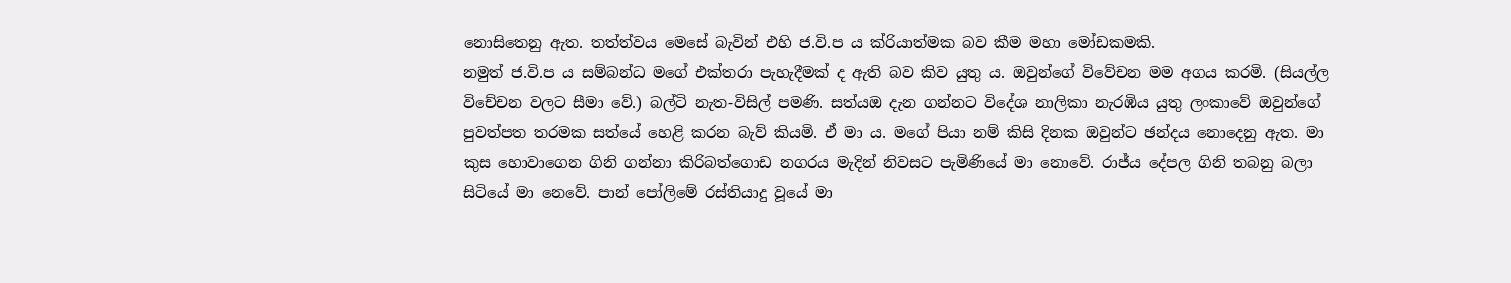නොසිතෙනු ඇත. තත්ත්වය මෙසේ බැවින් එහි ජ.වි.ප ය ක්රියාත්මක බව කීම මහා මෝඩකමකි.
නමුත් ජ.වි.ප ය සම්බන්ධ මගේ එක්තරා පැහැදීමක් ද ඇති බව කිව යුතු ය. ඔවුන්ගේ විවේචන මම අගය කරමි. (සියල්ල විචේචන වලට සීමා වේ.) බල්ටි නැත-විසිල් පමණි. සත්යඔ දැන ගන්නට විදේශ නාලිකා නැරඹිය යුතු ලංකාවේ ඔවුන්ගේ පුවත්පත තරමක සත්යේ හෙළි කරන බැව් කියමි. ඒ මා ය. මගේ පියා නම් කිසි දිනක ඔවුන්ට ඡන්දය නොදෙනු ඇත. මා කුස හොවාගෙන ගිනි ගන්නා කිරිබත්ගොඩ නගරය මැදින් නිවසට පැමිණියේ මා නොවේ. රාජ්ය දේපල ගිනි තබනු බලා සිටියේ මා නෙවේ. පාන් පෝලිමේ රස්තියාදු වූයේ මා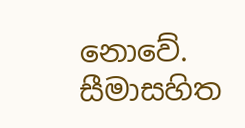නොවේ. සීමාසහිත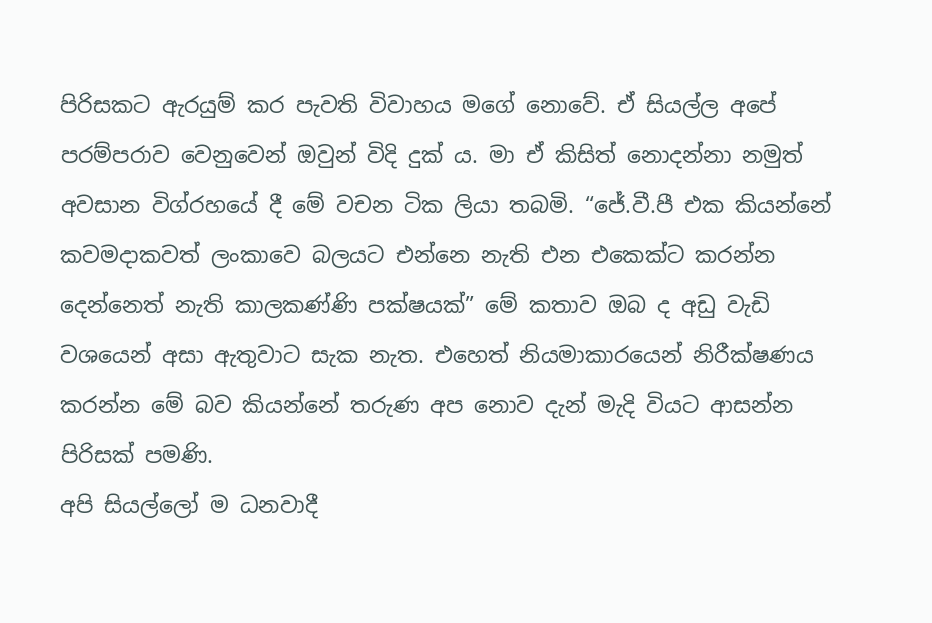පිරිසකට ඇරයුම් කර පැවති විවාහය මගේ නොවේ. ඒ සියල්ල අපේ පරම්පරාව වෙනුවෙන් ඔවුන් විදි දුක් ය. මා ඒ කිසිත් නොදන්නා නමුත් අවසාන විග්රහයේ දී මේ වචන ටික ලියා තබමි. “ජේ.වී.පී එක කියන්නේ කවමදාකවත් ලංකාවෙ බලයට එන්නෙ නැති එන එකෙක්ට කරන්න දෙන්නෙත් නැති කාලකණ්ණි පක්ෂයක්” මේ කතාව ඔබ ද අඩු වැඩි වශයෙන් අසා ඇතුවාට සැක නැත. එහෙත් නියමාකාරයෙන් නිරීක්ෂණය කරන්න මේ බව කියන්නේ තරුණ අප නොව දැන් මැදි වියට ආසන්න පිරිසක් පමණි.
අපි සියල්ලෝ ම ධනවාදී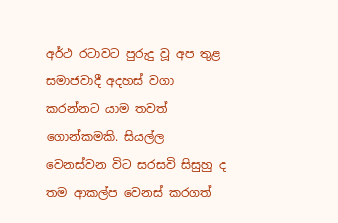අර්ථ රටාවට පුරුදු වූ අප තුළ සමාජවාදී අදහස් වගා කරන්නට යාම තවත් ගොන්කමකි. සියල්ල වෙනස්වන විට සරසවි සිසුහු ද තම ආකල්ප වෙනස් කරගත්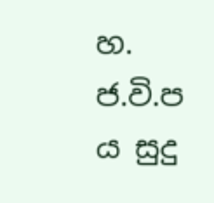හ. ජ.වි.ප ය සුදු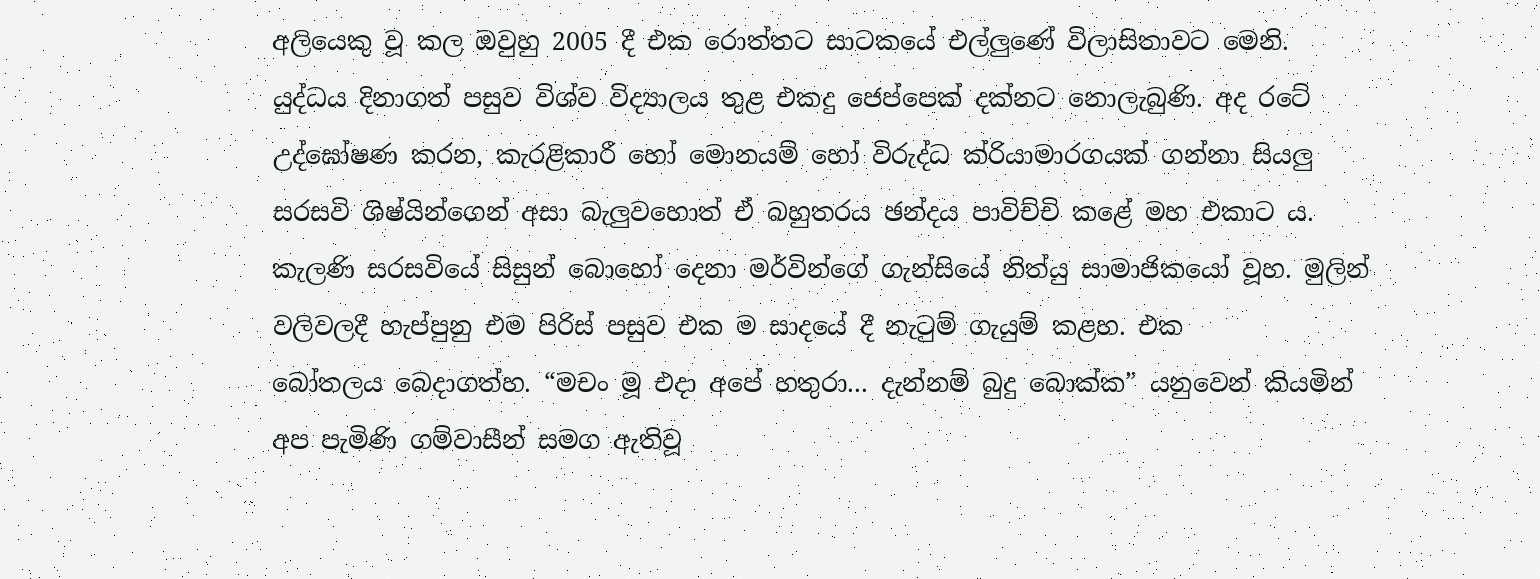අලියෙකු වූ කල ඔවුහු 2005 දී එක රොත්තට සාටකයේ එල්ලුණේ විලාසිතාවට මෙනි. යුද්ධය දිනාගත් පසුව විශ්ව විද්‍යාලය තුළ එකදු ජෙප්පෙක් දක්නට නොලැබුණි. අද රටේ උද්ඝෝෂණ කරන, කැරළිකාරී හෝ මොනයම් හෝ විරුද්ධ ක්රියාමාරගයක් ගන්නා සියලු සරසවි ශිෂ්යින්ගෙන් අසා බැලුවහොත් ඒ බහුතරය ඡන්දය පාවිච්චි කළේ මහ එකාට ය. කැලණි සරසවියේ සිසුන් බොහෝ දෙනා මර්වින්ගේ ගැන්සියේ නිත්යු සාමාජිකයෝ වූහ. මුලින් වලිවලදී හැප්පුනු එම පිරිස් පසුව එක ම සාදයේ දී නැටුම් ගැයුම් කළහ. එක බෝතලය ‍බෙදාගත්හ. “මචං මූ එදා අපේ හතුරා... දැන්නම් බුදු බොක්ක” යනුවෙන් කියමින් අප පැමිණි ගම්වාසීන් සමග ඇතිවූ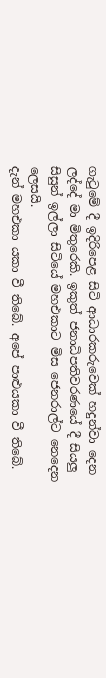ගැටුමේ දී ඉදිරිපෙළ සිටි ආධාරකරුවෙක් හදුන්වා දෙන ලද්දේ මා මිතුරෙකි. ඉකුත් ජනාධිපතිවරණයේ දී සියලු සිසුන් ඉල්ලා සිටියේ මහඑකාට මිස ජෙනරාල්ට නෙදෙන ලෙසයි.
දැන් මහඑකා යකා වී ති‍බේ. අපේ පාළුයකා වී තිබේ.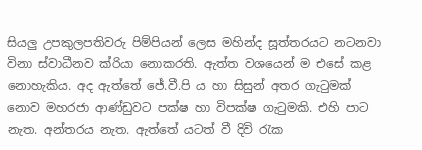සියලු උපකුලපතිවරු පිම්පියන් ලෙස මහින්ද සූත්තරයට නටනවා විනා ස්වාධීනව ක්රියා නොකරති. ඇත්ත වශයෙන් ම එසේ කළ නොහැකිය. අද ඇත්තේ ජේ.වී.පි ය හා සිසුන් අතර ගැටුමක් නොව මහරජා ආණ්ඩුවට පක්ෂ හා විපක්ෂ ගැටුමකි. එහි පාට නැත. අන්තරය නැත. ඇත්තේ යටත් වී දිවි රැක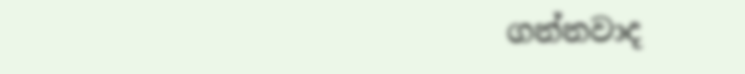ගන්නවාද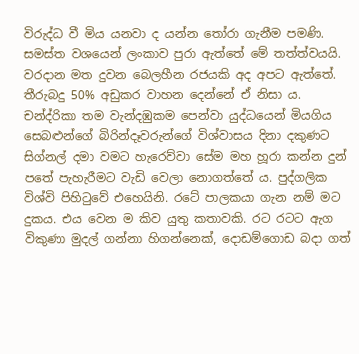විරුද්ධ වී මිය යනවා ද යන්න තෝරා ගැනීම පමණි. සමස්ත වශයෙන් ලංකාව පුරා ඇත්තේ මේ තත්ත්වයයි. වරදාන මත දුවන බෙලහීන රජයකි අද අපට ඇත්තේ. තීරුබදු 50% අඩුකර වාහන දෙන්නේ ඒ නිසා ය. චන්ද්රිකා තම වැන්දඹුකම පෙන්වා යුද්ධයෙන් මියගිය සෙබළුන්ගේ බිරින්දෑවරුන්ගේ විශ්වාසය දිනා දකුණට සිග්නල් දමා වමට හැරෙව්වා සේම මහ හූරා කන්න දුන් පතේ පැහැරීමට වැඩි වෙලා නොගත්තේ ය. පුද්ගලික විශ්වි පිහිටුවේ එහෙයිනි. රටේ පාලකයා ගැන නම් මට දුකය. එය වෙන ම කිව යුතු කතාවකි. රට රටට ඇග විකුණා මුදල් ගන්නා හිගන්නෙක්, දොඩම්ගොඩ බදා ගත්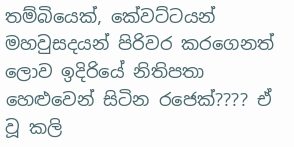තම්බියෙක්, කේවට්ටයන් මහවුසදයන් පිරිවර කරගෙනත් ලොව ඉදිරියේ නිතිපතා හෙළුවෙන් සිටින රජෙක්???? ඒ වූ කලි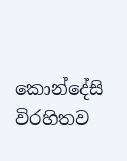කොන්දේසි විරහිතව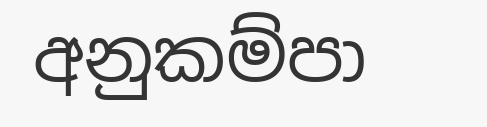අනුකම්පා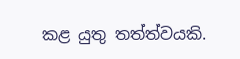කළ යුතු තත්ත්වයකි.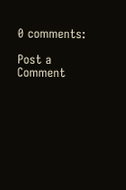0 comments:

Post a Comment